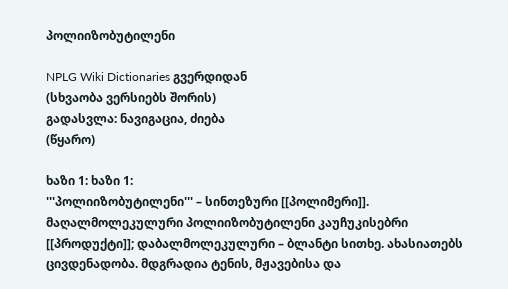პოლიიზობუტილენი

NPLG Wiki Dictionaries გვერდიდან
(სხვაობა ვერსიებს შორის)
გადასვლა: ნავიგაცია, ძიება
(წყარო)

ხაზი 1: ხაზი 1:
'''პოლიიზობუტილენი''' – სინთეზური [[პოლიმერი]]. მაღალმოლეკულური პოლიიზობუტილენი კაუჩუკისებრი [[პროდუქტი]]; დაბალმოლეკულური – ბლანტი სითხე. ახასიათებს ცივდენადობა. მდგრადია ტენის, მჟავებისა და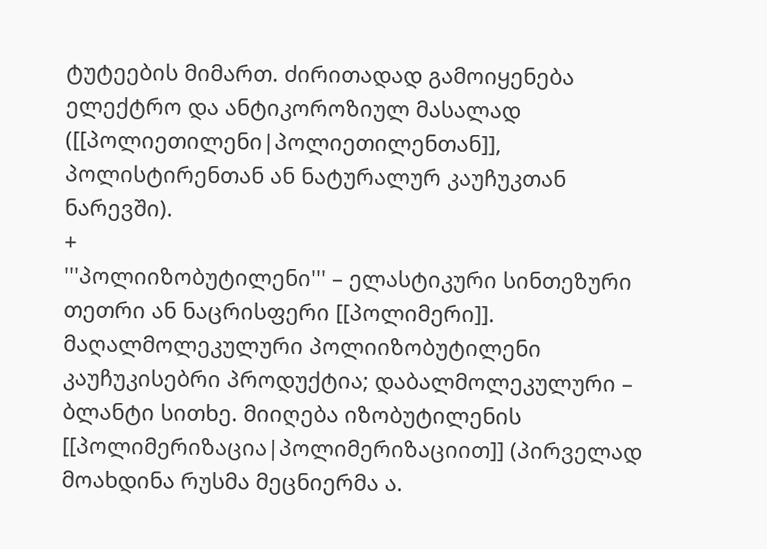ტუტეების მიმართ. ძირითადად გამოიყენება ელექტრო და ანტიკოროზიულ მასალად ([[პოლიეთილენი|პოლიეთილენთან]], პოლისტირენთან ან ნატურალურ კაუჩუკთან ნარევში).
+
'''პოლიიზობუტილენი''' – ელასტიკური სინთეზური თეთრი ან ნაცრისფერი [[პოლიმერი]]. მაღალმოლეკულური პოლიიზობუტილენი კაუჩუკისებრი პროდუქტია; დაბალმოლეკულური – ბლანტი სითხე. მიიღება იზობუტილენის [[პოლიმერიზაცია|პოლიმერიზაციით]] (პირველად მოახდინა რუსმა მეცნიერმა ა.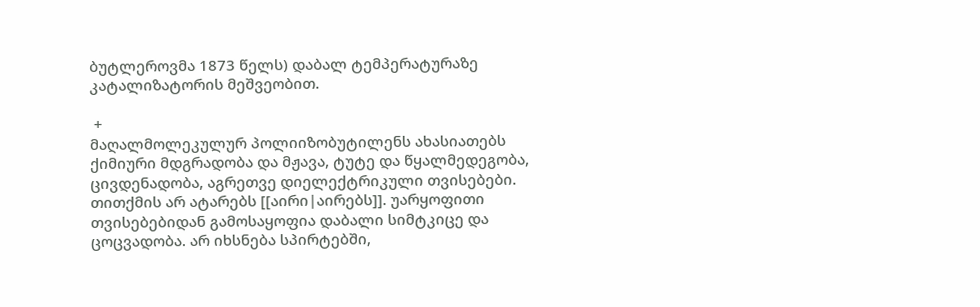ბუტლეროვმა 1873 წელს) დაბალ ტემპერატურაზე კატალიზატორის მეშვეობით.

 +
მაღალმოლეკულურ პოლიიზობუტილენს ახასიათებს ქიმიური მდგრადობა და მჟავა, ტუტე და წყალმედეგობა, ცივდენადობა, აგრეთვე დიელექტრიკული თვისებები. თითქმის არ ატარებს [[აირი|აირებს]]. უარყოფითი თვისებებიდან გამოსაყოფია დაბალი სიმტკიცე და ცოცვადობა. არ იხსნება სპირტებში,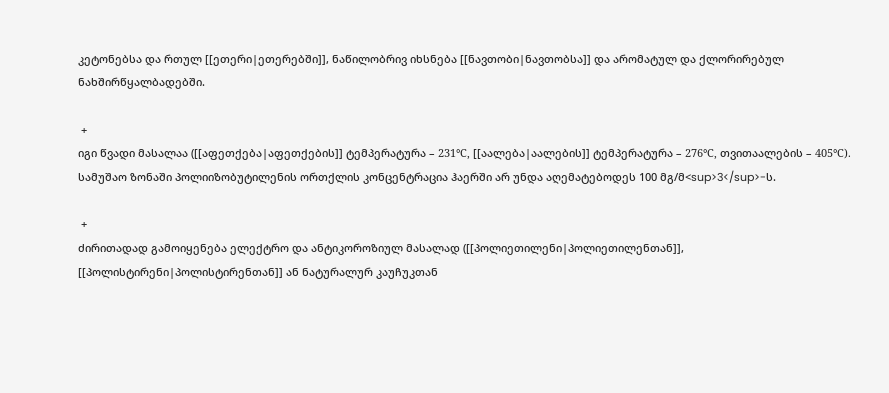კეტონებსა და რთულ [[ეთერი|ეთერებში]], ნაწილობრივ იხსნება [[ნავთობი|ნავთობსა]] და არომატულ და ქლორირებულ ნახშირწყალბადებში.

 +
იგი წვადი მასალაა ([[აფეთქება|აფეთქების]] ტემპერატურა – 231°С, [[აალება|აალების]] ტემპერატურა – 276°С, თვითაალების – 405°С). სამუშაო ზონაში პოლიიზობუტილენის ორთქლის კონცენტრაცია ჰაერში არ უნდა აღემატებოდეს 100 მგ/მ<sup>3</sup>-ს.

 +
ძირითადად გამოიყენება ელექტრო და ანტიკოროზიულ მასალად ([[პოლიეთილენი|პოლიეთილენთან]], [[პოლისტირენი|პოლისტირენთან]] ან ნატურალურ კაუჩუკთან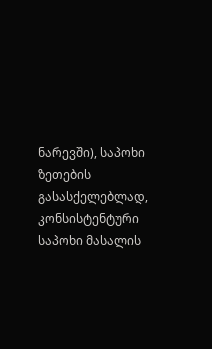ნარევში), საპოხი ზეთების გასასქელებლად, კონსისტენტური საპოხი მასალის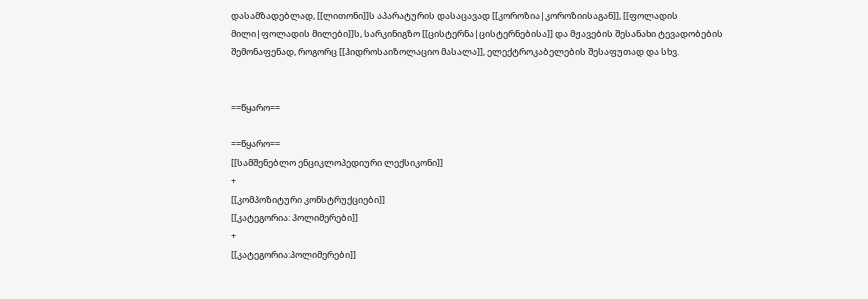დასამზადებლად, [[ლითონი]]ს აპარატურის დასაცავად [[კოროზია|კოროზიისაგან]], [[ფოლადის მილი|ფოლადის მილები]]ს, სარკინიგზო [[ცისტერნა|ცისტერნებისა]] და მჟავების შესანახი ტევადობების შემონაფენად, როგორც [[ჰიდროსაიზოლაციო მასალა]], ელექტროკაბელების შესაფუთად და სხვ.


==წყარო==

==წყარო==
[[სამშენებლო ენციკლოპედიური ლექსიკონი]]
+
[[კომპოზიტური კონსტრუქციები]]
[[კატეგორია: პოლიმერები]]
+
[[კატეგორია:პოლიმერები]]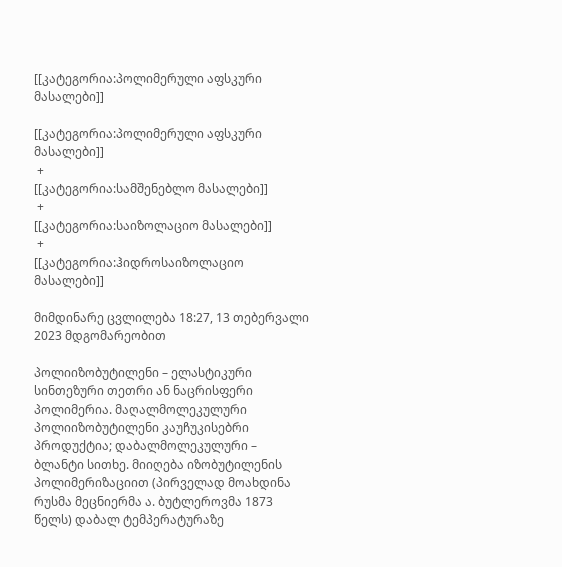[[კატეგორია:პოლიმერული აფსკური მასალები]]

[[კატეგორია:პოლიმერული აფსკური მასალები]]
 +
[[კატეგორია:სამშენებლო მასალები]]
 +
[[კატეგორია:საიზოლაციო მასალები]]
 +
[[კატეგორია:ჰიდროსაიზოლაციო მასალები]]

მიმდინარე ცვლილება 18:27, 13 თებერვალი 2023 მდგომარეობით

პოლიიზობუტილენი – ელასტიკური სინთეზური თეთრი ან ნაცრისფერი პოლიმერია. მაღალმოლეკულური პოლიიზობუტილენი კაუჩუკისებრი პროდუქტია; დაბალმოლეკულური – ბლანტი სითხე. მიიღება იზობუტილენის პოლიმერიზაციით (პირველად მოახდინა რუსმა მეცნიერმა ა. ბუტლეროვმა 1873 წელს) დაბალ ტემპერატურაზე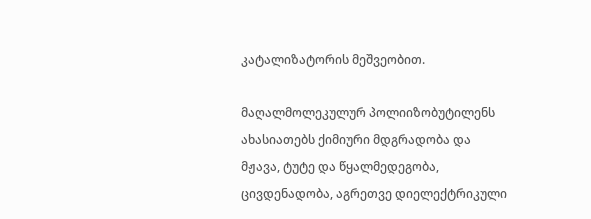კატალიზატორის მეშვეობით.

მაღალმოლეკულურ პოლიიზობუტილენს ახასიათებს ქიმიური მდგრადობა და მჟავა, ტუტე და წყალმედეგობა, ცივდენადობა, აგრეთვე დიელექტრიკული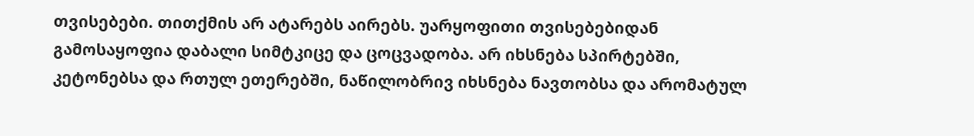თვისებები. თითქმის არ ატარებს აირებს. უარყოფითი თვისებებიდან გამოსაყოფია დაბალი სიმტკიცე და ცოცვადობა. არ იხსნება სპირტებში, კეტონებსა და რთულ ეთერებში, ნაწილობრივ იხსნება ნავთობსა და არომატულ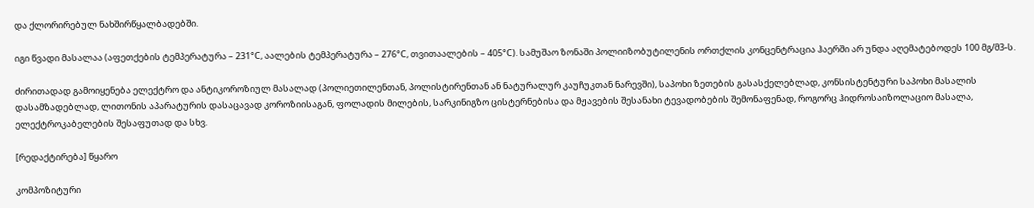და ქლორირებულ ნახშირწყალბადებში.

იგი წვადი მასალაა (აფეთქების ტემპერატურა – 231°С, აალების ტემპერატურა – 276°С, თვითაალების – 405°С). სამუშაო ზონაში პოლიიზობუტილენის ორთქლის კონცენტრაცია ჰაერში არ უნდა აღემატებოდეს 100 მგ/მ3-ს.

ძირითადად გამოიყენება ელექტრო და ანტიკოროზიულ მასალად (პოლიეთილენთან, პოლისტირენთან ან ნატურალურ კაუჩუკთან ნარევში), საპოხი ზეთების გასასქელებლად, კონსისტენტური საპოხი მასალის დასამზადებლად, ლითონის აპარატურის დასაცავად კოროზიისაგან, ფოლადის მილების, სარკინიგზო ცისტერნებისა და მჟავების შესანახი ტევადობების შემონაფენად, როგორც ჰიდროსაიზოლაციო მასალა, ელექტროკაბელების შესაფუთად და სხვ.

[რედაქტირება] წყარო

კომპოზიტური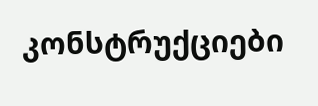კონსტრუქციები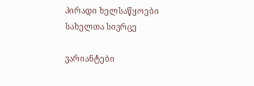პირადი ხელსაწყოები
სახელთა სივრცე

ვარიანტები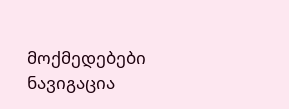მოქმედებები
ნავიგაცია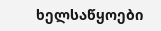ხელსაწყოები